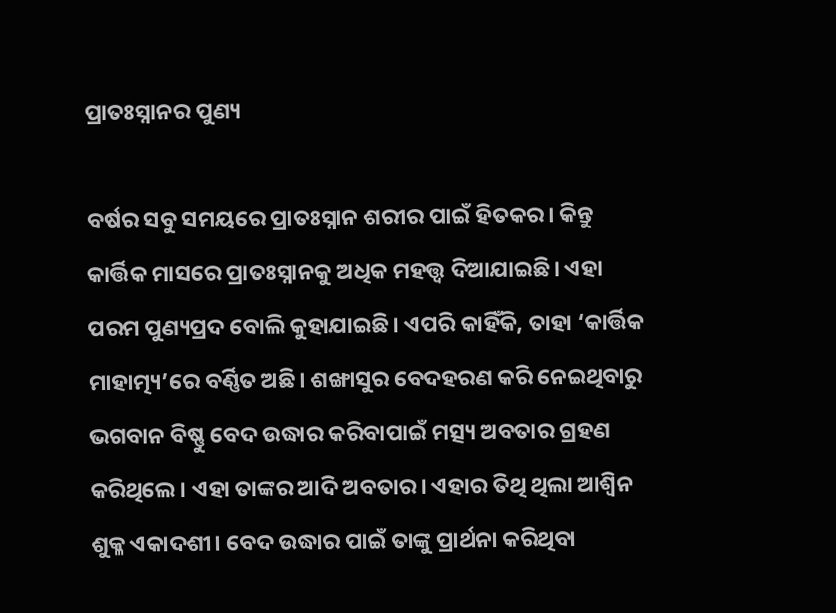ପ୍ରାତଃସ୍ନାନର ପୁଣ୍ୟ

ବର୍ଷର ସବୁ ସମୟରେ ପ୍ରାତଃସ୍ନାନ ଶରୀର ପାଇଁ ହିତକର। କିନ୍ତୁ କାର୍ତ୍ତିକ ମାସରେ ପ୍ରାତଃସ୍ନାନକୁ ଅଧିକ ମହତ୍ତ୍ୱ ଦିଆଯାଇଛି। ଏହା ପରମ ପୁଣ୍ୟପ୍ରଦ ବୋଲି କୁହାଯାଇଛି। ଏପରି କାହିଁକି, ତାହା ‘କାର୍ତ୍ତିକ ମାହାତ୍ମ୍ୟ’ରେ ବର୍ଣ୍ଣିତ ଅଛି। ଶଙ୍ଖାସୁର ବେଦହରଣ କରି ନେଇଥିବାରୁ ଭଗବାନ ବିଷ୍ଣୁ ବେଦ ଉଦ୍ଧାର କରିବାପାଇଁ ମତ୍ସ୍ୟ ଅବତାର ଗ୍ରହଣ କରିଥିଲେ। ଏହା ତାଙ୍କର ଆଦି ଅବତାର। ଏହାର ତିଥି ଥିଲା ଆଶ୍ୱିନ ଶୁକ୍ଳ ଏକାଦଶୀ। ବେଦ ଉଦ୍ଧାର ପାଇଁ ତାଙ୍କୁ ପ୍ରାର୍ଥନା କରିଥିବା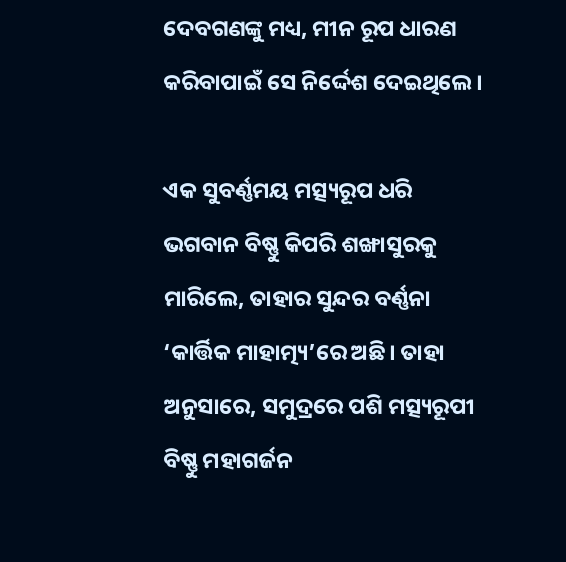ଦେବଗଣଙ୍କୁ ମଧ୍ୟ, ମୀନ ରୂପ ଧାରଣ କରିବାପାଇଁ ସେ ନିର୍ଦ୍ଦେଶ ଦେଇଥିଲେ।

ଏକ ସୁବର୍ଣ୍ଣମୟ ମତ୍ସ୍ୟରୂପ ଧରି ଭଗବାନ ବିଷ୍ଣୁ କିପରି ଶଙ୍ଖାସୁରକୁ ମାରିଲେ, ତାହାର ସୁନ୍ଦର ବର୍ଣ୍ଣନା ‘କାର୍ତ୍ତିକ ମାହାତ୍ମ୍ୟ’ରେ ଅଛି। ତାହା ଅନୁସାରେ, ସମୁଦ୍ରରେ ପଶି ମତ୍ସ୍ୟରୂପୀ ବିଷ୍ଣୁ ମହାଗର୍ଜନ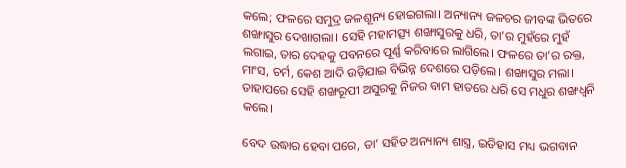କଲେ; ଫଳରେ ସମୁଦ୍ର ଜଳଶୂନ୍ୟ ହୋଇଗଲା। ଅନ୍ୟାନ୍ୟ ଜଳଚର ଜୀବଙ୍କ ଭିତରେ ଶଙ୍ଖାସୁର ଦେଖାଗଲା। ସେହି ମହାମତ୍ସ୍ୟ ଶଙ୍ଖାସୁରକୁ ଧରି, ତା’ର ମୁହଁରେ ମୁହଁ ଲଗାଇ, ତାର ଦେହକୁ ପବନରେ ପୂର୍ଣ୍ଣ କରିବାରେ ଲାଗିଲେ। ଫଳରେ ତା’ର ରକ୍ତ, ମାଂସ, ଚର୍ମ, କେଶ ଆଦି ଉଡ଼ିଯାଇ ବିଭିନ୍ନ ଦେଶରେ ପଡ଼ିଲେ। ଶଙ୍ଖାସୁର ମଲା। ତାହାପରେ ସେହି ଶଙ୍ଖରୂପୀ ଅସୁରକୁ ନିଜର ବାମ ହାତରେ ଧରି ସେ ମଧୁର ଶଙ୍ଖଧ୍ୱନି କଲେ।

ବେଦ ଉଦ୍ଧାର ହେବା ପରେ, ତା’ ସହିତ ଅନ୍ୟାନ୍ୟ ଶାସ୍ତ୍ର, ଇତିହାସ ମଧ୍ୟ ଭଗବାନ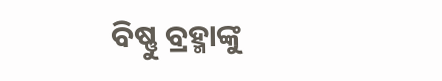ବିଷ୍ଣୁ ବ୍ରହ୍ମାଙ୍କୁ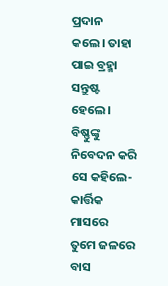ପ୍ରଦାନ କଲେ। ତାହା ପାଇ ବ୍ରହ୍ମା ସନ୍ତୁଷ୍ଟ ହେଲେ। ବିଷ୍ଣୁଙ୍କୁ ନିବେଦନ କରି ସେ କହିଲେ- କାର୍ତ୍ତିକ ମାସରେ ତୁମେ ଜଳରେ ବାସ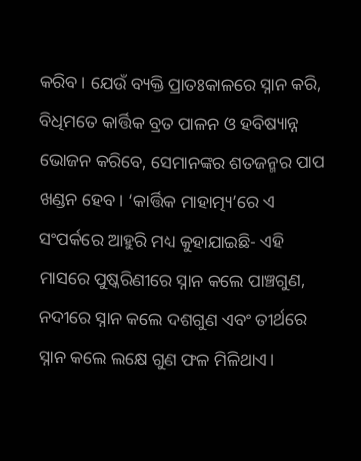କରିବ। ଯେଉଁ ବ୍ୟକ୍ତି ପ୍ରାତଃକାଳରେ ସ୍ନାନ କରି, ବିଧିମତେ କାର୍ତ୍ତିକ ବ୍ରତ ପାଳନ ଓ ହବିଷ୍ୟାନ୍ନ ଭୋଜନ କରିବେ, ସେମାନଙ୍କର ଶତଜନ୍ମର ପାପ ଖଣ୍ଡନ ହେବ। ‘କାର୍ତ୍ତିକ ମାହାତ୍ମ୍ୟ’ରେ ଏ ସଂପର୍କରେ ଆହୁରି ମଧ୍ୟ କୁହାଯାଇଛି- ଏହି ମାସରେ ପୁଷ୍କରିଣୀରେ ସ୍ନାନ କଲେ ପାଞ୍ଚଗୁଣ, ନଦୀରେ ସ୍ନାନ କଲେ ଦଶଗୁଣ ଏବଂ ତୀର୍ଥରେ ସ୍ନାନ କଲେ ଲକ୍ଷେ ଗୁଣ ଫଳ ମିଳିଥାଏ।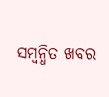ସମ୍ବନ୍ଧିତ ଖବର